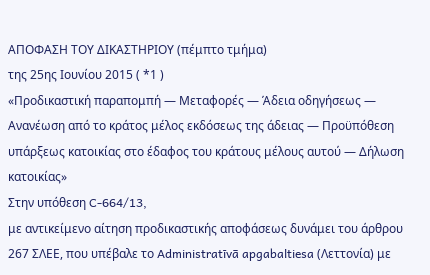ΑΠΟΦΑΣΗ ΤΟΥ ΔΙΚΑΣΤΗΡΙΟΥ (πέμπτο τμήμα)
της 25ης Ιουνίου 2015 ( *1 )
«Προδικαστική παραπομπή — Μεταφορές — Άδεια οδηγήσεως — Ανανέωση από το κράτος μέλος εκδόσεως της άδειας — Προϋπόθεση υπάρξεως κατοικίας στο έδαφος του κράτους μέλους αυτού — Δήλωση κατοικίας»
Στην υπόθεση C‑664/13,
με αντικείμενο αίτηση προδικαστικής αποφάσεως δυνάμει του άρθρου 267 ΣΛΕΕ, που υπέβαλε το Administratīvā apgabaltiesa (Λεττονία) με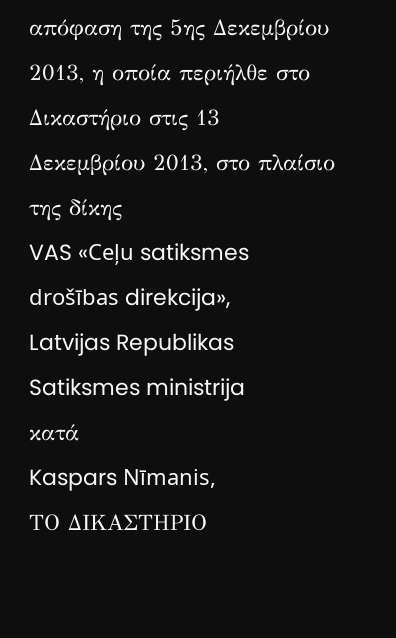απόφαση της 5ης Δεκεμβρίου 2013, η οποία περιήλθε στο Δικαστήριο στις 13 Δεκεμβρίου 2013, στο πλαίσιο της δίκης
VAS «Ceļu satiksmes drošības direkcija»,
Latvijas Republikas Satiksmes ministrija
κατά
Kaspars Nīmanis,
ΤΟ ΔΙΚΑΣΤΗΡΙΟ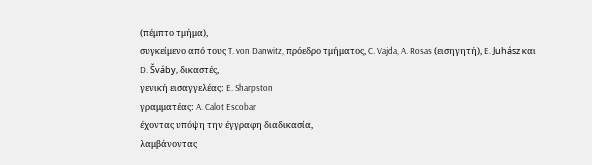(πέμπτο τμήμα),
συγκείμενο από τους T. von Danwitz, πρόεδρο τμήματος, C. Vajda, A. Rosas (εισηγητή), E. Juhász και D. Šváby, δικαστές,
γενική εισαγγελέας: E. Sharpston
γραμματέας: A. Calot Escobar
έχοντας υπόψη την έγγραφη διαδικασία,
λαμβάνοντας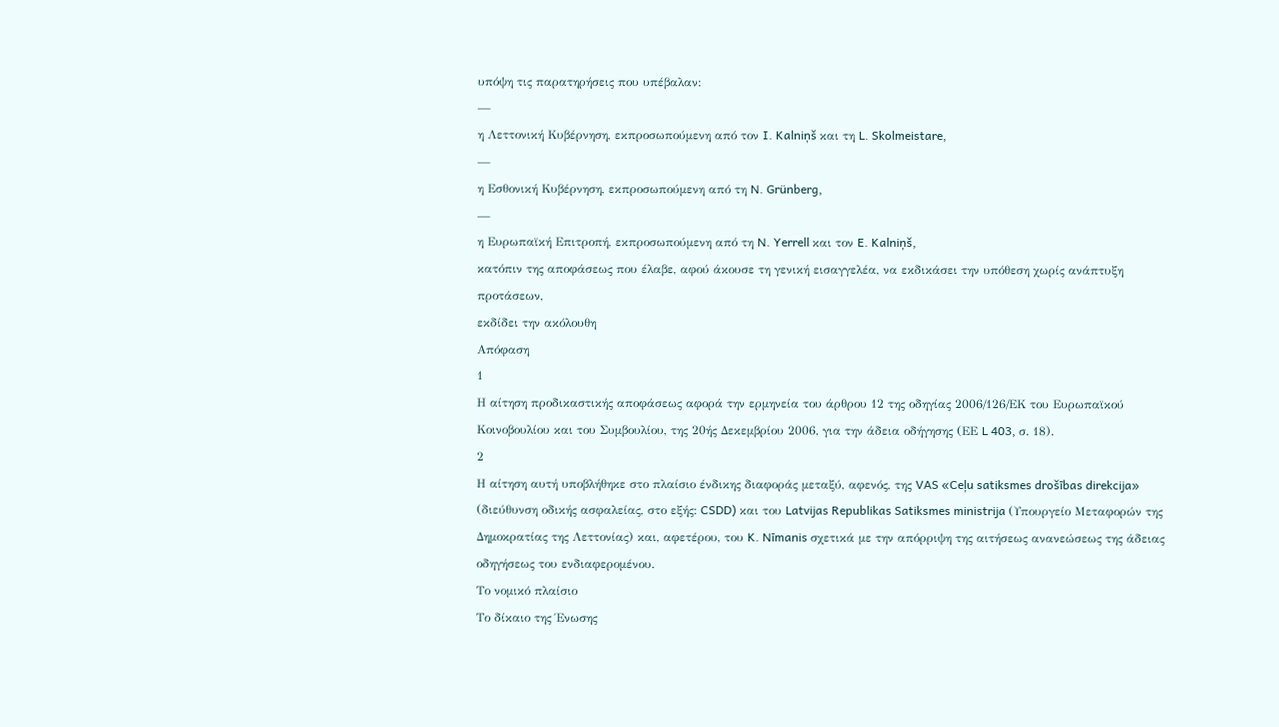υπόψη τις παρατηρήσεις που υπέβαλαν:
—
η Λεττονική Κυβέρνηση, εκπροσωπούμενη από τον I. Kalniņš και τη L. Skolmeistare,
—
η Εσθονική Κυβέρνηση, εκπροσωπούμενη από τη N. Grünberg,
—
η Ευρωπαϊκή Επιτροπή, εκπροσωπούμενη από τη N. Yerrell και τον E. Kalniņš,
κατόπιν της αποφάσεως που έλαβε, αφού άκουσε τη γενική εισαγγελέα, να εκδικάσει την υπόθεση χωρίς ανάπτυξη προτάσεων,
εκδίδει την ακόλουθη
Απόφαση
1
Η αίτηση προδικαστικής αποφάσεως αφορά την ερμηνεία του άρθρου 12 της οδηγίας 2006/126/ΕΚ του Ευρωπαϊκού Κοινοβουλίου και του Συμβουλίου, της 20ής Δεκεμβρίου 2006, για την άδεια οδήγησης (ΕΕ L 403, σ. 18).
2
Η αίτηση αυτή υποβλήθηκε στο πλαίσιο ένδικης διαφοράς μεταξύ, αφενός, της VAS «Ceļu satiksmes drošības direkcija» (διεύθυνση οδικής ασφαλείας, στο εξής: CSDD) και του Latvijas Republikas Satiksmes ministrija (Υπουργείο Μεταφορών της Δημοκρατίας της Λεττονίας) και, αφετέρου, του K. Nīmanis σχετικά με την απόρριψη της αιτήσεως ανανεώσεως της άδειας οδηγήσεως του ενδιαφερομένου.
Το νομικό πλαίσιο
Το δίκαιο της Ένωσης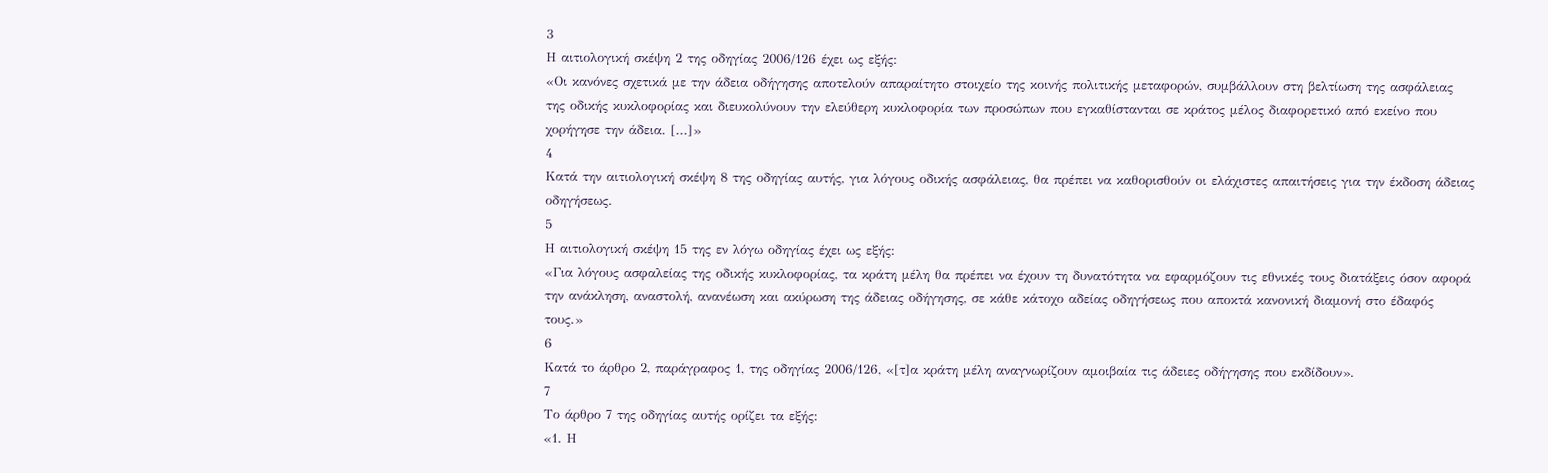3
Η αιτιολογική σκέψη 2 της οδηγίας 2006/126 έχει ως εξής:
«Οι κανόνες σχετικά με την άδεια οδήγησης αποτελούν απαραίτητο στοιχείο της κοινής πολιτικής μεταφορών, συμβάλλουν στη βελτίωση της ασφάλειας της οδικής κυκλοφορίας και διευκολύνουν την ελεύθερη κυκλοφορία των προσώπων που εγκαθίστανται σε κράτος μέλος διαφορετικό από εκείνο που χορήγησε την άδεια. [...]»
4
Κατά την αιτιολογική σκέψη 8 της οδηγίας αυτής, για λόγους οδικής ασφάλειας, θα πρέπει να καθορισθούν οι ελάχιστες απαιτήσεις για την έκδοση άδειας οδηγήσεως.
5
Η αιτιολογική σκέψη 15 της εν λόγω οδηγίας έχει ως εξής:
«Για λόγους ασφαλείας της οδικής κυκλοφορίας, τα κράτη μέλη θα πρέπει να έχουν τη δυνατότητα να εφαρμόζουν τις εθνικές τους διατάξεις όσον αφορά την ανάκληση, αναστολή, ανανέωση και ακύρωση της άδειας οδήγησης, σε κάθε κάτοχο αδείας οδηγήσεως που αποκτά κανονική διαμονή στο έδαφός τους.»
6
Κατά το άρθρο 2, παράγραφος 1, της οδηγίας 2006/126, «[τ]α κράτη μέλη αναγνωρίζουν αμοιβαία τις άδειες οδήγησης που εκδίδουν».
7
Το άρθρο 7 της οδηγίας αυτής ορίζει τα εξής:
«1. Η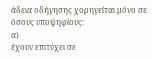άδεια οδήγησης χορηγείται μόνο σε όσους υποψηφίους:
α)
έχουν επιτύχει σε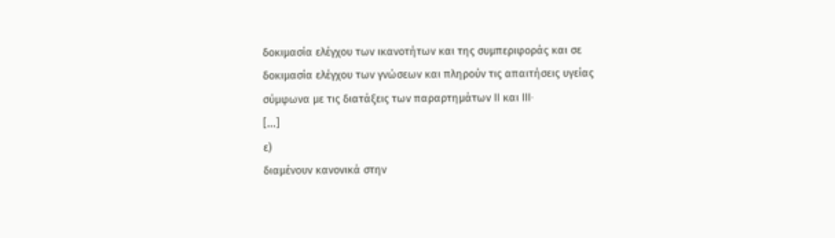δοκιμασία ελέγχου των ικανοτήτων και της συμπεριφοράς και σε δοκιμασία ελέγχου των γνώσεων και πληρούν τις απαιτήσεις υγείας σύμφωνα με τις διατάξεις των παραρτημάτων II και III·
[...]
ε)
διαμένουν κανονικά στην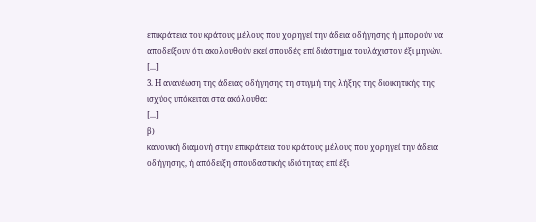επικράτεια του κράτους μέλους που χορηγεί την άδεια οδήγησης ή μπορούν να αποδείξουν ότι ακολουθούν εκεί σπουδές επί διάστημα τουλάχιστον έξι μηνών.
[...]
3. Η ανανέωση της άδειας οδήγησης τη στιγμή της λήξης της διοικητικής της ισχύος υπόκειται στα ακόλουθα:
[...]
β)
κανονική διαμονή στην επικράτεια του κράτους μέλους που χορηγεί την άδεια οδήγησης, ή απόδειξη σπουδαστικής ιδιότητας επί έξι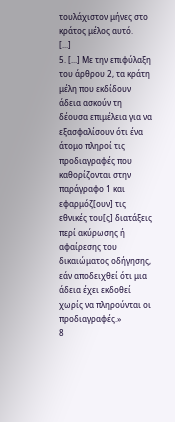τουλάχιστον μήνες στο κράτος μέλος αυτό.
[...]
5. [...] Με την επιφύλαξη του άρθρου 2, τα κράτη μέλη που εκδίδουν άδεια ασκούν τη δέουσα επιμέλεια για να εξασφαλίσουν ότι ένα άτομο πληροί τις προδιαγραφές που καθορίζονται στην παράγραφο 1 και εφαρμόζ[ουν] τις εθνικές του[ς] διατάξεις περί ακύρωσης ή αφαίρεσης του δικαιώματος οδήγησης, εάν αποδειχθεί ότι μια άδεια έχει εκδοθεί χωρίς να πληρούνται οι προδιαγραφές.»
8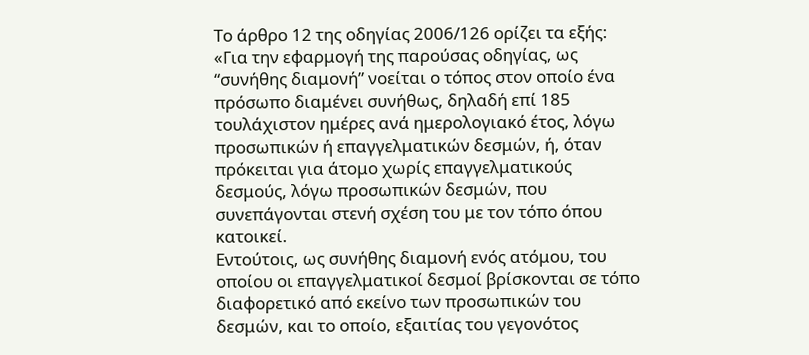Το άρθρο 12 της οδηγίας 2006/126 ορίζει τα εξής:
«Για την εφαρμογή της παρούσας οδηγίας, ως “συνήθης διαμονή” νοείται ο τόπος στον οποίο ένα πρόσωπο διαμένει συνήθως, δηλαδή επί 185 τουλάχιστον ημέρες ανά ημερολογιακό έτος, λόγω προσωπικών ή επαγγελματικών δεσμών, ή, όταν πρόκειται για άτομο χωρίς επαγγελματικούς δεσμούς, λόγω προσωπικών δεσμών, που συνεπάγονται στενή σχέση του με τον τόπο όπου κατοικεί.
Εντούτοις, ως συνήθης διαμονή ενός ατόμου, του οποίου οι επαγγελματικοί δεσμοί βρίσκονται σε τόπο διαφορετικό από εκείνο των προσωπικών του δεσμών, και το οποίο, εξαιτίας του γεγονότος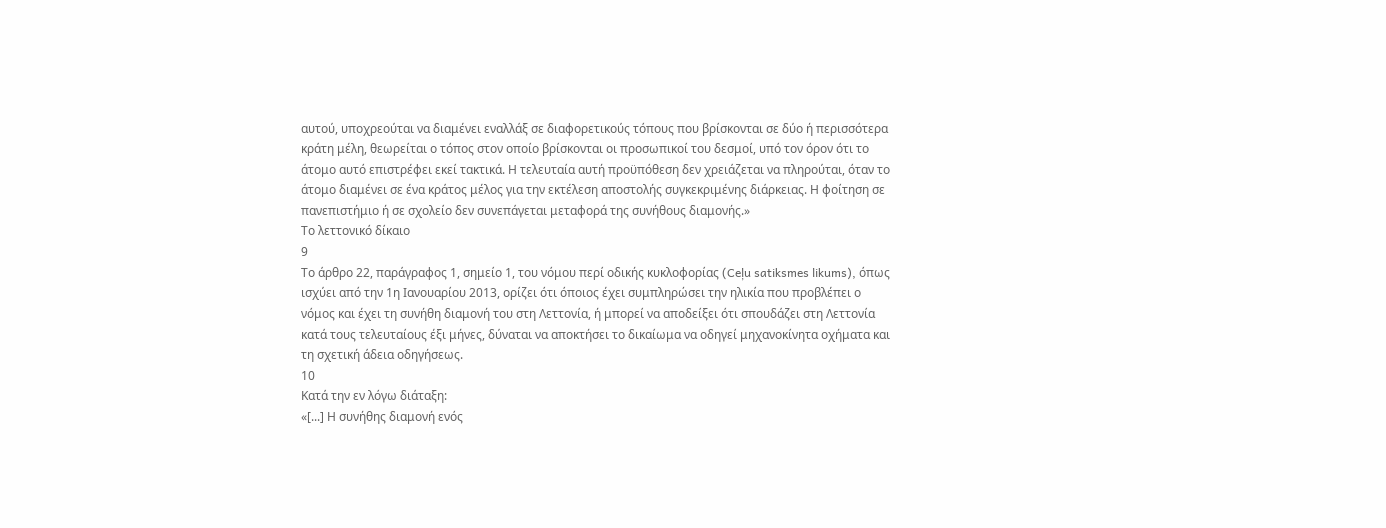αυτού, υποχρεούται να διαμένει εναλλάξ σε διαφορετικούς τόπους που βρίσκονται σε δύο ή περισσότερα κράτη μέλη, θεωρείται ο τόπος στον οποίο βρίσκονται οι προσωπικοί του δεσμοί, υπό τον όρον ότι το άτομο αυτό επιστρέφει εκεί τακτικά. Η τελευταία αυτή προϋπόθεση δεν χρειάζεται να πληρούται, όταν το άτομο διαμένει σε ένα κράτος μέλος για την εκτέλεση αποστολής συγκεκριμένης διάρκειας. Η φοίτηση σε πανεπιστήμιο ή σε σχολείο δεν συνεπάγεται μεταφορά της συνήθους διαμονής.»
Το λεττονικό δίκαιο
9
Το άρθρο 22, παράγραφος 1, σημείο 1, του νόμου περί οδικής κυκλοφορίας (Ceļu satiksmes likums), όπως ισχύει από την 1η Ιανουαρίου 2013, ορίζει ότι όποιος έχει συμπληρώσει την ηλικία που προβλέπει ο νόμος και έχει τη συνήθη διαμονή του στη Λεττονία, ή μπορεί να αποδείξει ότι σπουδάζει στη Λεττονία κατά τους τελευταίους έξι μήνες, δύναται να αποκτήσει το δικαίωμα να οδηγεί μηχανοκίνητα οχήματα και τη σχετική άδεια οδηγήσεως.
10
Κατά την εν λόγω διάταξη:
«[...] Η συνήθης διαμονή ενός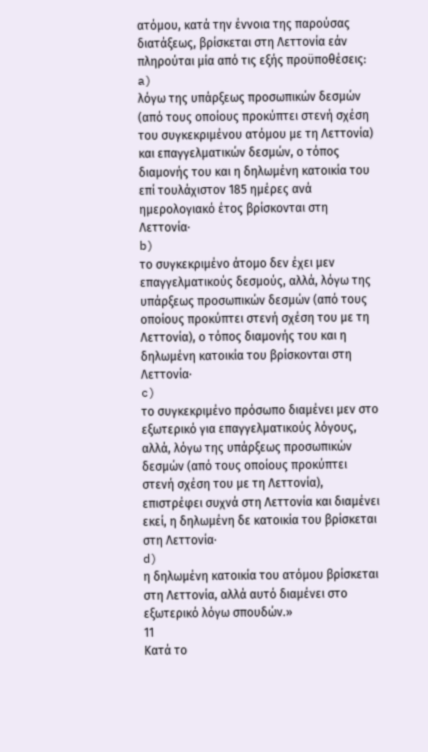ατόμου, κατά την έννοια της παρούσας διατάξεως, βρίσκεται στη Λεττονία εάν πληρούται μία από τις εξής προϋποθέσεις:
a)
λόγω της υπάρξεως προσωπικών δεσμών (από τους οποίους προκύπτει στενή σχέση του συγκεκριμένου ατόμου με τη Λεττονία) και επαγγελματικών δεσμών, ο τόπος διαμονής του και η δηλωμένη κατοικία του επί τουλάχιστον 185 ημέρες ανά ημερολογιακό έτος βρίσκονται στη Λεττονία·
b)
το συγκεκριμένο άτομο δεν έχει μεν επαγγελματικούς δεσμούς, αλλά, λόγω της υπάρξεως προσωπικών δεσμών (από τους οποίους προκύπτει στενή σχέση του με τη Λεττονία), ο τόπος διαμονής του και η δηλωμένη κατοικία του βρίσκονται στη Λεττονία·
c)
το συγκεκριμένο πρόσωπο διαμένει μεν στο εξωτερικό για επαγγελματικούς λόγους, αλλά, λόγω της υπάρξεως προσωπικών δεσμών (από τους οποίους προκύπτει στενή σχέση του με τη Λεττονία), επιστρέφει συχνά στη Λεττονία και διαμένει εκεί, η δηλωμένη δε κατοικία του βρίσκεται στη Λεττονία·
d)
η δηλωμένη κατοικία του ατόμου βρίσκεται στη Λεττονία, αλλά αυτό διαμένει στο εξωτερικό λόγω σπουδών.»
11
Κατά το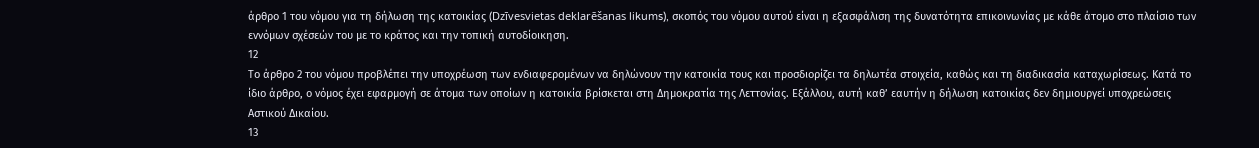άρθρο 1 του νόμου για τη δήλωση της κατοικίας (Dzīvesvietas deklarēšanas likums), σκοπός του νόμου αυτού είναι η εξασφάλιση της δυνατότητα επικοινωνίας με κάθε άτομο στο πλαίσιο των εννόμων σχέσεών του με το κράτος και την τοπική αυτοδίοικηση.
12
Το άρθρο 2 του νόμου προβλέπει την υποχρέωση των ενδιαφερομένων να δηλώνουν την κατοικία τους και προσδιορίζει τα δηλωτέα στοιχεία, καθώς και τη διαδικασία καταχωρίσεως. Κατά το ίδιο άρθρο, ο νόμος έχει εφαρμογή σε άτομα των οποίων η κατοικία βρίσκεται στη Δημοκρατία της Λεττονίας. Εξάλλου, αυτή καθ’ εαυτήν η δήλωση κατοικίας δεν δημιουργεί υποχρεώσεις Αστικού Δικαίου.
13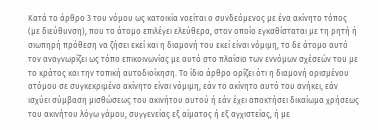Κατά το άρθρο 3 του νόμου ως κατοικία νοείται ο συνδεόμενος με ένα ακίνητο τόπος (με διεύθυνση), που το άτομο επιλέγει ελεύθερα, στον οποίο εγκαθίσταται με τη ρητή ή σιωπηρή πρόθεση να ζήσει εκεί και η διαμονή του εκεί είναι νόμιμη, το δε άτομο αυτό τον αναγνωρίζει ως τόπο επικοινωνίας με αυτό στο πλαίσιο των εννόμων σχέσεών του με το κράτος και την τοπική αυτοδιοίκηση. Το ίδιο άρθρο ορίζει ότι η διαμονή ορισμένου ατόμου σε συγκεκριμένο ακίνητο είναι νόμιμη, εάν το ακίνητο αυτό του ανήκει, εάν ισχύει σύμβαση μισθώσεως του ακινήτου αυτού ή εάν έχει αποκτήσει δικαίωμα χρήσεως του ακινήτου λόγω γάμου, συγγενείας εξ αίματος ή εξ αγχιστείας, ή με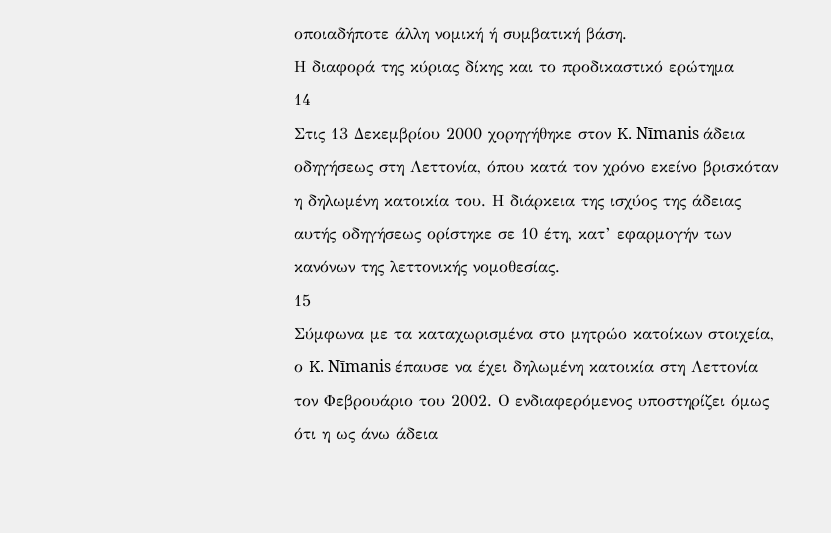οποιαδήποτε άλλη νομική ή συμβατική βάση.
Η διαφορά της κύριας δίκης και το προδικαστικό ερώτημα
14
Στις 13 Δεκεμβρίου 2000 χορηγήθηκε στον K. Nīmanis άδεια οδηγήσεως στη Λεττονία, όπου κατά τον χρόνο εκείνο βρισκόταν η δηλωμένη κατοικία του. Η διάρκεια της ισχύος της άδειας αυτής οδηγήσεως ορίστηκε σε 10 έτη, κατ’ εφαρμογήν των κανόνων της λεττονικής νομοθεσίας.
15
Σύμφωνα με τα καταχωρισμένα στο μητρώο κατοίκων στοιχεία, ο K. Nīmanis έπαυσε να έχει δηλωμένη κατοικία στη Λεττονία τον Φεβρουάριο του 2002. Ο ενδιαφερόμενος υποστηρίζει όμως ότι η ως άνω άδεια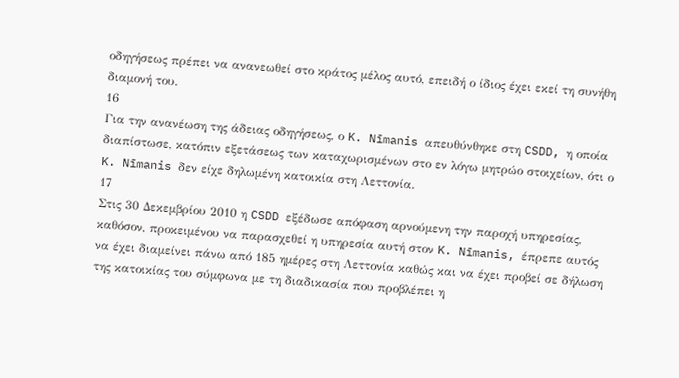οδηγήσεως πρέπει να ανανεωθεί στο κράτος μέλος αυτό, επειδή ο ίδιος έχει εκεί τη συνήθη διαμονή του.
16
Για την ανανέωση της άδειας οδηγήσεως, ο K. Nīmanis απευθύνθηκε στη CSDD, η οποία διαπίστωσε, κατόπιν εξετάσεως των καταχωρισμένων στο εν λόγω μητρώο στοιχείων, ότι ο K. Nīmanis δεν είχε δηλωμένη κατοικία στη Λεττονία.
17
Στις 30 Δεκεμβρίου 2010 η CSDD εξέδωσε απόφαση αρνούμενη την παροχή υπηρεσίας, καθόσον, προκειμένου να παρασχεθεί η υπηρεσία αυτή στον K. Nīmanis, έπρεπε αυτός να έχει διαμείνει πάνω από 185 ημέρες στη Λεττονία καθώς και να έχει προβεί σε δήλωση της κατοικίας του σύμφωνα με τη διαδικασία που προβλέπει η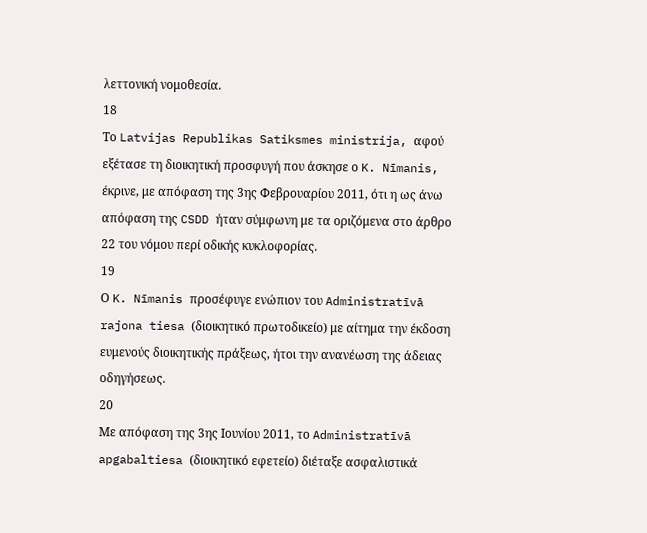λεττονική νομοθεσία.
18
Το Latvijas Republikas Satiksmes ministrija, αφού εξέτασε τη διοικητική προσφυγή που άσκησε ο K. Nīmanis, έκρινε, με απόφαση της 3ης Φεβρουαρίου 2011, ότι η ως άνω απόφαση της CSDD ήταν σύμφωνη με τα οριζόμενα στο άρθρο 22 του νόμου περί οδικής κυκλοφορίας.
19
Ο K. Nīmanis προσέφυγε ενώπιον του Administratīvā rajona tiesa (διοικητικό πρωτοδικείο) με αίτημα την έκδοση ευμενούς διοικητικής πράξεως, ήτοι την ανανέωση της άδειας οδηγήσεως.
20
Με απόφαση της 3ης Ιουνίου 2011, το Administratīvā apgabaltiesa (διοικητικό εφετείο) διέταξε ασφαλιστικά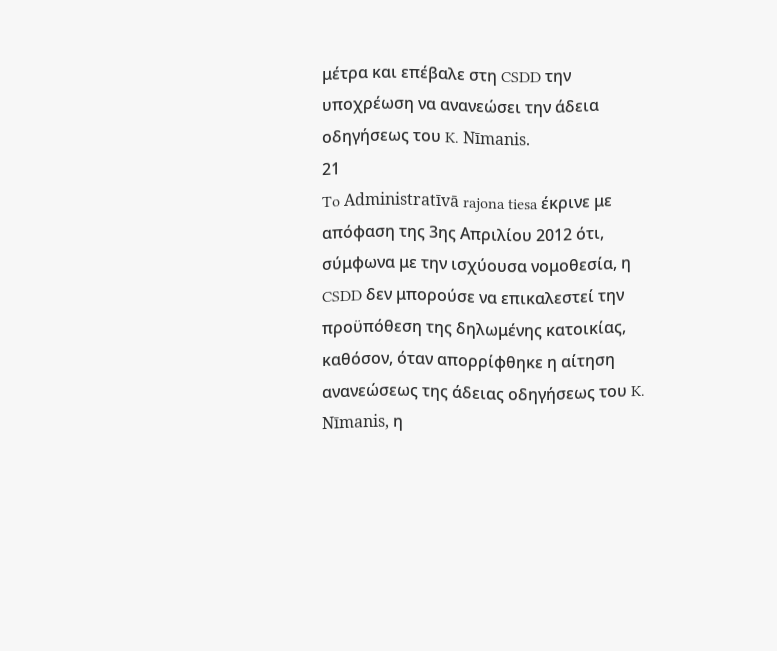μέτρα και επέβαλε στη CSDD την υποχρέωση να ανανεώσει την άδεια οδηγήσεως του K. Nīmanis.
21
To Administratīvā rajona tiesa έκρινε με απόφαση της 3ης Απριλίου 2012 ότι, σύμφωνα με την ισχύουσα νομοθεσία, η CSDD δεν μπορούσε να επικαλεστεί την προϋπόθεση της δηλωμένης κατοικίας, καθόσον, όταν απορρίφθηκε η αίτηση ανανεώσεως της άδειας οδηγήσεως του K. Nīmanis, η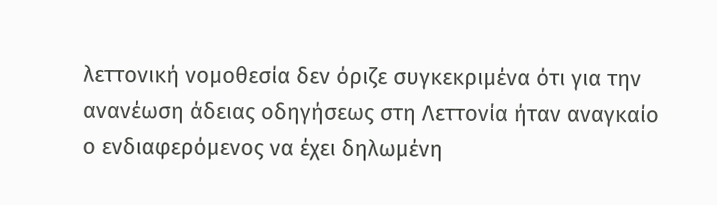λεττονική νομοθεσία δεν όριζε συγκεκριμένα ότι για την ανανέωση άδειας οδηγήσεως στη Λεττονία ήταν αναγκαίο ο ενδιαφερόμενος να έχει δηλωμένη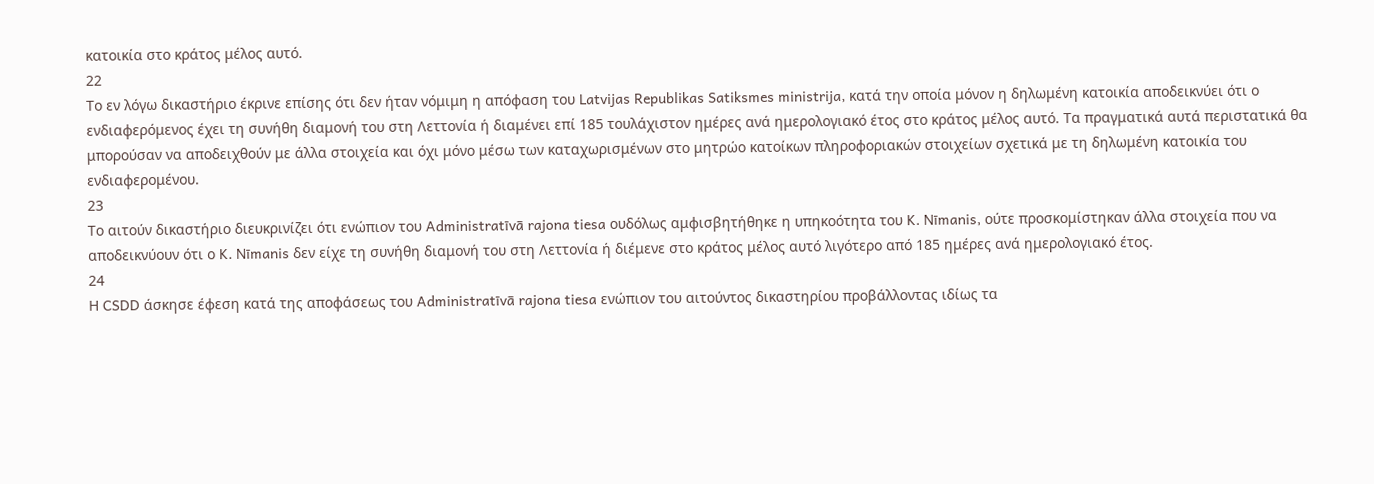κατοικία στο κράτος μέλος αυτό.
22
Το εν λόγω δικαστήριο έκρινε επίσης ότι δεν ήταν νόμιμη η απόφαση του Latvijas Republikas Satiksmes ministrija, κατά την οποία μόνον η δηλωμένη κατοικία αποδεικνύει ότι ο ενδιαφερόμενος έχει τη συνήθη διαμονή του στη Λεττονία ή διαμένει επί 185 τουλάχιστον ημέρες ανά ημερολογιακό έτος στο κράτος μέλος αυτό. Τα πραγματικά αυτά περιστατικά θα μπορούσαν να αποδειχθούν με άλλα στοιχεία και όχι μόνο μέσω των καταχωρισμένων στο μητρώο κατοίκων πληροφοριακών στοιχείων σχετικά με τη δηλωμένη κατοικία του ενδιαφερομένου.
23
Το αιτούν δικαστήριο διευκρινίζει ότι ενώπιον του Administratīvā rajona tiesa ουδόλως αμφισβητήθηκε η υπηκοότητα του K. Nīmanis, ούτε προσκομίστηκαν άλλα στοιχεία που να αποδεικνύουν ότι ο K. Nīmanis δεν είχε τη συνήθη διαμονή του στη Λεττονία ή διέμενε στο κράτος μέλος αυτό λιγότερο από 185 ημέρες ανά ημερολογιακό έτος.
24
Η CSDD άσκησε έφεση κατά της αποφάσεως του Administratīvā rajona tiesa ενώπιον του αιτούντος δικαστηρίου προβάλλοντας ιδίως τα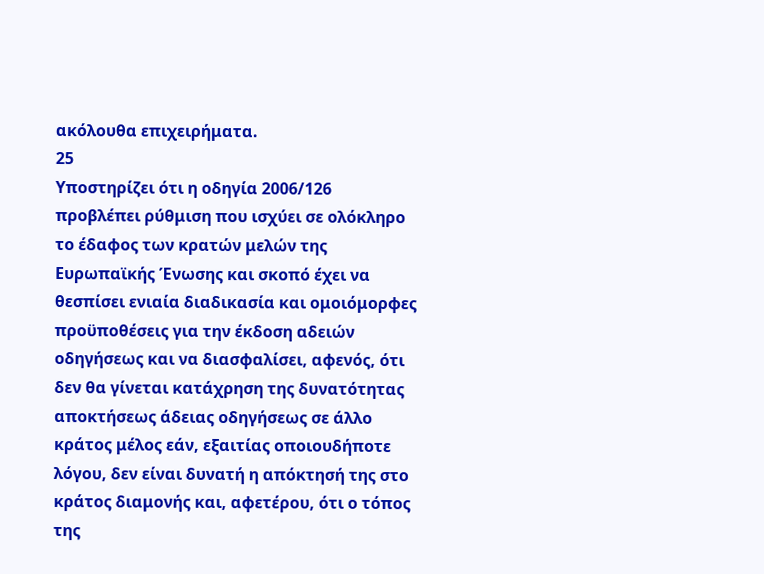ακόλουθα επιχειρήματα.
25
Υποστηρίζει ότι η οδηγία 2006/126 προβλέπει ρύθμιση που ισχύει σε ολόκληρο το έδαφος των κρατών μελών της Ευρωπαϊκής Ένωσης και σκοπό έχει να θεσπίσει ενιαία διαδικασία και ομοιόμορφες προϋποθέσεις για την έκδοση αδειών οδηγήσεως και να διασφαλίσει, αφενός, ότι δεν θα γίνεται κατάχρηση της δυνατότητας αποκτήσεως άδειας οδηγήσεως σε άλλο κράτος μέλος εάν, εξαιτίας οποιουδήποτε λόγου, δεν είναι δυνατή η απόκτησή της στο κράτος διαμονής και, αφετέρου, ότι ο τόπος της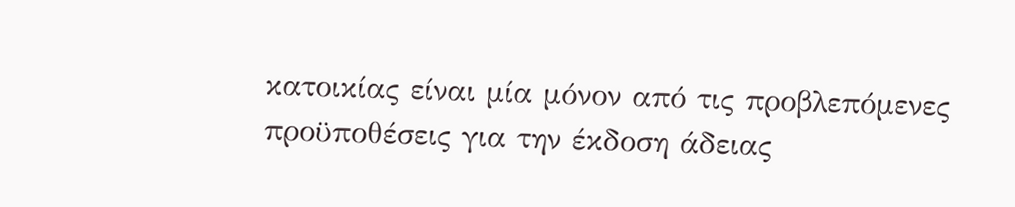κατοικίας είναι μία μόνον από τις προβλεπόμενες προϋποθέσεις για την έκδοση άδειας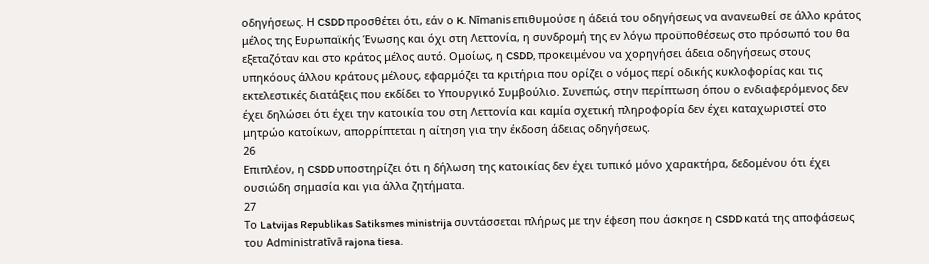οδηγήσεως. Η CSDD προσθέτει ότι, εάν ο K. Nīmanis επιθυμούσε η άδειά του οδηγήσεως να ανανεωθεί σε άλλο κράτος μέλος της Ευρωπαϊκής Ένωσης και όχι στη Λεττονία, η συνδρομή της εν λόγω προϋποθέσεως στο πρόσωπό του θα εξεταζόταν και στο κράτος μέλος αυτό. Ομοίως, η CSDD, προκειμένου να χορηγήσει άδεια οδηγήσεως στους υπηκόους άλλου κράτους μέλους, εφαρμόζει τα κριτήρια που ορίζει ο νόμος περί οδικής κυκλοφορίας και τις εκτελεστικές διατάξεις που εκδίδει το Υπουργικό Συμβούλιο. Συνεπώς, στην περίπτωση όπου ο ενδιαφερόμενος δεν έχει δηλώσει ότι έχει την κατοικία του στη Λεττονία και καμία σχετική πληροφορία δεν έχει καταχωριστεί στο μητρώο κατοίκων, απορρίπτεται η αίτηση για την έκδοση άδειας οδηγήσεως.
26
Επιπλέον, η CSDD υποστηρίζει ότι η δήλωση της κατοικίας δεν έχει τυπικό μόνο χαρακτήρα, δεδομένου ότι έχει ουσιώδη σημασία και για άλλα ζητήματα.
27
Το Latvijas Republikas Satiksmes ministrija συντάσσεται πλήρως με την έφεση που άσκησε η CSDD κατά της αποφάσεως του Administratīvā rajona tiesa.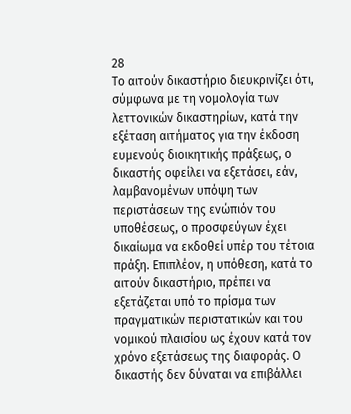28
Το αιτούν δικαστήριο διευκρινίζει ότι, σύμφωνα με τη νομολογία των λεττονικών δικαστηρίων, κατά την εξέταση αιτήματος για την έκδοση ευμενούς διοικητικής πράξεως, ο δικαστής οφείλει να εξετάσει, εάν, λαμβανομένων υπόψη των περιστάσεων της ενώπιόν του υποθέσεως, ο προσφεύγων έχει δικαίωμα να εκδοθεί υπέρ του τέτοια πράξη. Επιπλέον, η υπόθεση, κατά το αιτούν δικαστήριο, πρέπει να εξετάζεται υπό το πρίσμα των πραγματικών περιστατικών και του νομικού πλαισίου ως έχουν κατά τον χρόνο εξετάσεως της διαφοράς. Ο δικαστής δεν δύναται να επιβάλλει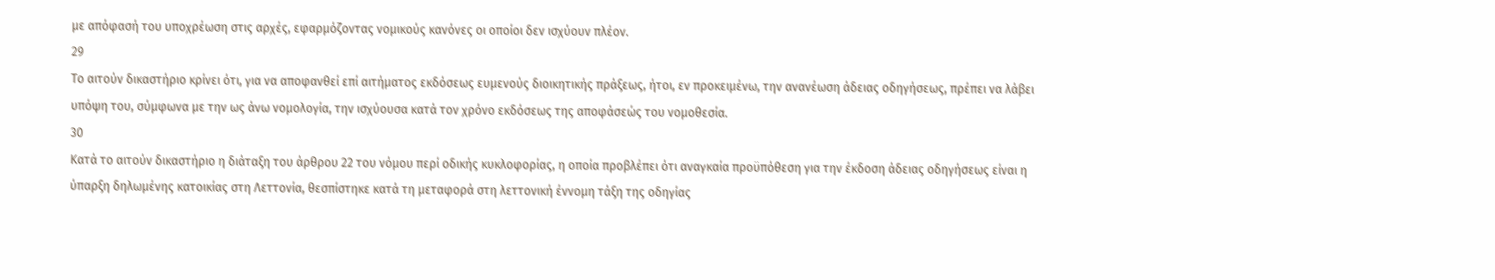με απόφασή του υποχρέωση στις αρχές, εφαρμόζοντας νομικούς κανόνες οι οποίοι δεν ισχύουν πλέον.
29
Το αιτούν δικαστήριο κρίνει ότι, για να αποφανθεί επί αιτήματος εκδόσεως ευμενούς διοικητικής πράξεως, ήτοι, εν προκειμένω, την ανανέωση άδειας οδηγήσεως, πρέπει να λάβει υπόψη του, σύμφωνα με την ως άνω νομολογία, την ισχύουσα κατά τον χρόνο εκδόσεως της αποφάσεώς του νομοθεσία.
30
Κατά το αιτούν δικαστήριο η διάταξη του άρθρου 22 του νόμου περί οδικής κυκλοφορίας, η οποία προβλέπει ότι αναγκαία προϋπόθεση για την έκδοση άδειας οδηγήσεως είναι η ύπαρξη δηλωμένης κατοικίας στη Λεττονία, θεσπίστηκε κατά τη μεταφορά στη λεττονική έννομη τάξη της οδηγίας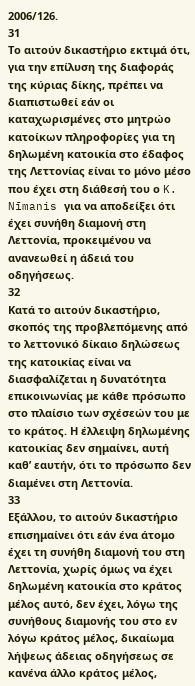2006/126.
31
Το αιτούν δικαστήριο εκτιμά ότι, για την επίλυση της διαφοράς της κύριας δίκης, πρέπει να διαπιστωθεί εάν οι καταχωρισμένες στο μητρώο κατοίκων πληροφορίες για τη δηλωμένη κατοικία στο έδαφος της Λεττονίας είναι το μόνο μέσο που έχει στη διάθεσή του ο K. Nīmanis για να αποδείξει ότι έχει συνήθη διαμονή στη Λεττονία, προκειμένου να ανανεωθεί η άδειά του οδηγήσεως.
32
Κατά το αιτούν δικαστήριο, σκοπός της προβλεπόμενης από το λεττονικό δίκαιο δηλώσεως της κατοικίας είναι να διασφαλίζεται η δυνατότητα επικοινωνίας με κάθε πρόσωπο στο πλαίσιο των σχέσεών του με το κράτος. Η έλλειψη δηλωμένης κατοικίας δεν σημαίνει, αυτή καθ’ εαυτήν, ότι το πρόσωπο δεν διαμένει στη Λεττονία.
33
Εξάλλου, το αιτούν δικαστήριο επισημαίνει ότι εάν ένα άτομο έχει τη συνήθη διαμονή του στη Λεττονία, χωρίς όμως να έχει δηλωμένη κατοικία στο κράτος μέλος αυτό, δεν έχει, λόγω της συνήθους διαμονής του στο εν λόγω κράτος μέλος, δικαίωμα λήψεως άδειας οδηγήσεως σε κανένα άλλο κράτος μέλος,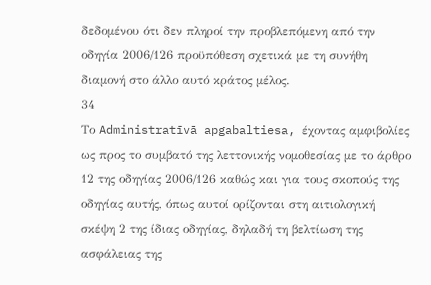δεδομένου ότι δεν πληροί την προβλεπόμενη από την οδηγία 2006/126 προϋπόθεση σχετικά με τη συνήθη διαμονή στο άλλο αυτό κράτος μέλος.
34
Το Administratīvā apgabaltiesa, έχοντας αμφιβολίες ως προς το συμβατό της λεττονικής νομοθεσίας με το άρθρο 12 της οδηγίας 2006/126 καθώς και για τους σκοπούς της οδηγίας αυτής, όπως αυτοί ορίζονται στη αιτιολογική σκέψη 2 της ίδιας οδηγίας, δηλαδή τη βελτίωση της ασφάλειας της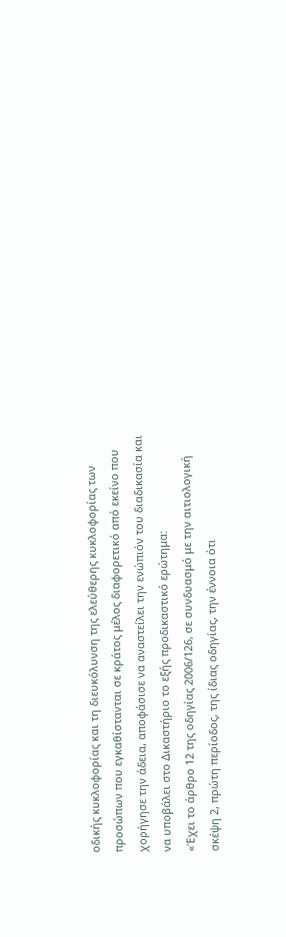οδικής κυκλοφορίας και τη διευκόλυνση της ελεύθερης κυκλοφορίας των προσώπων που εγκαθίστανται σε κράτος μέλος διαφορετικό από εκείνο που χορήγησε την άδεια, αποφάσισε να αναστείλει την ενώπιόν του διαδικασία και να υποβάλει στο Δικαστήριο το εξής προδικαστικό ερώτημα:
«Έχει το άρθρο 12 της οδηγίας 2006/126, σε συνδυασμό με την αιτιολογική σκέψη 2, πρώτη περίοδος, της ίδιας οδηγίας, την έννοια ότι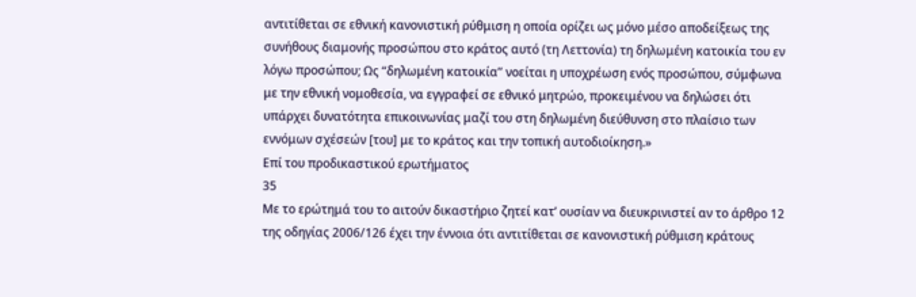αντιτίθεται σε εθνική κανονιστική ρύθμιση η οποία ορίζει ως μόνο μέσο αποδείξεως της συνήθους διαμονής προσώπου στο κράτος αυτό (τη Λεττονία) τη δηλωμένη κατοικία του εν λόγω προσώπου; Ως “δηλωμένη κατοικία” νοείται η υποχρέωση ενός προσώπου, σύμφωνα με την εθνική νομοθεσία, να εγγραφεί σε εθνικό μητρώο, προκειμένου να δηλώσει ότι υπάρχει δυνατότητα επικοινωνίας μαζί του στη δηλωμένη διεύθυνση στο πλαίσιο των εννόμων σχέσεών [του] με το κράτος και την τοπική αυτοδιοίκηση.»
Επί του προδικαστικού ερωτήματος
35
Με το ερώτημά του το αιτούν δικαστήριο ζητεί κατ’ ουσίαν να διευκρινιστεί αν το άρθρο 12 της οδηγίας 2006/126 έχει την έννοια ότι αντιτίθεται σε κανονιστική ρύθμιση κράτους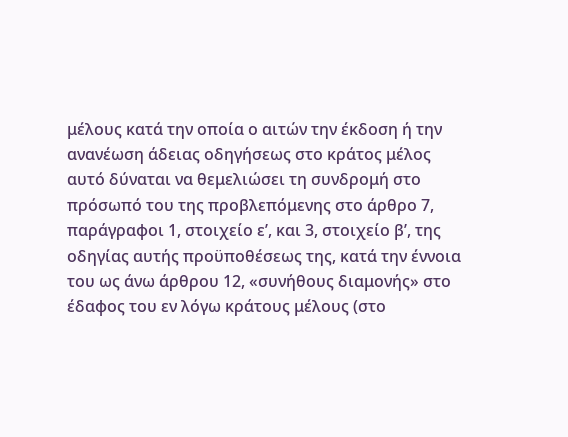μέλους κατά την οποία ο αιτών την έκδοση ή την ανανέωση άδειας οδηγήσεως στο κράτος μέλος αυτό δύναται να θεμελιώσει τη συνδρομή στο πρόσωπό του της προβλεπόμενης στο άρθρο 7, παράγραφοι 1, στοιχείο εʹ, και 3, στοιχείο βʹ, της οδηγίας αυτής προϋποθέσεως της, κατά την έννοια του ως άνω άρθρου 12, «συνήθους διαμονής» στο έδαφος του εν λόγω κράτους μέλους (στο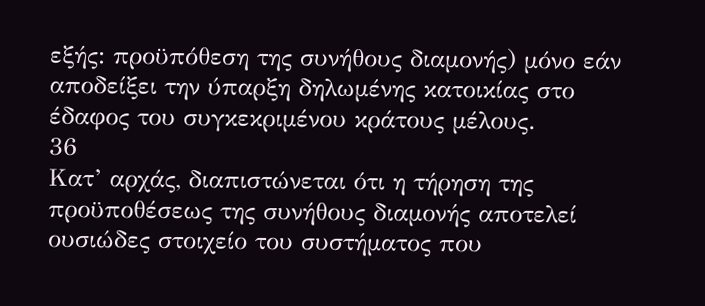εξής: προϋπόθεση της συνήθους διαμονής) μόνο εάν αποδείξει την ύπαρξη δηλωμένης κατοικίας στο έδαφος του συγκεκριμένου κράτους μέλους.
36
Κατ’ αρχάς, διαπιστώνεται ότι η τήρηση της προϋποθέσεως της συνήθους διαμονής αποτελεί ουσιώδες στοιχείο του συστήματος που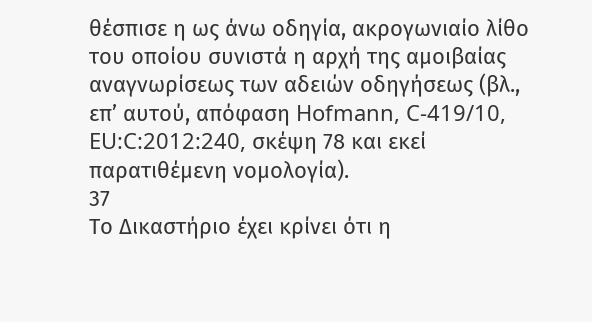θέσπισε η ως άνω οδηγία, ακρογωνιαίο λίθο του οποίου συνιστά η αρχή της αμοιβαίας αναγνωρίσεως των αδειών οδηγήσεως (βλ., επ’ αυτού, απόφαση Hofmann, C‑419/10, EU:C:2012:240, σκέψη 78 και εκεί παρατιθέμενη νομολογία).
37
Το Δικαστήριο έχει κρίνει ότι η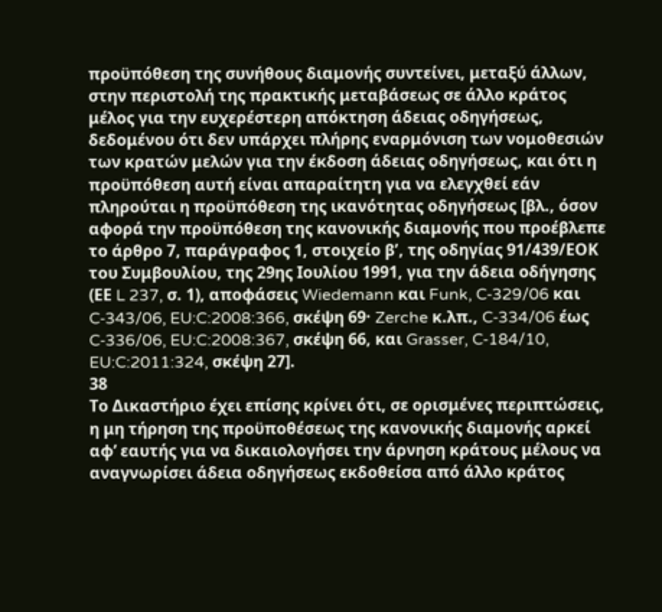προϋπόθεση της συνήθους διαμονής συντείνει, μεταξύ άλλων, στην περιστολή της πρακτικής μεταβάσεως σε άλλο κράτος μέλος για την ευχερέστερη απόκτηση άδειας οδηγήσεως, δεδομένου ότι δεν υπάρχει πλήρης εναρμόνιση των νομοθεσιών των κρατών μελών για την έκδοση άδειας οδηγήσεως, και ότι η προϋπόθεση αυτή είναι απαραίτητη για να ελεγχθεί εάν πληρούται η προϋπόθεση της ικανότητας οδηγήσεως [βλ., όσον αφορά την προϋπόθεση της κανονικής διαμονής που προέβλεπε το άρθρο 7, παράγραφος 1, στοιχείο βʹ, της οδηγίας 91/439/ΕΟΚ του Συμβουλίου, της 29ης Ιουλίου 1991, για την άδεια οδήγησης (ΕΕ L 237, σ. 1), αποφάσεις Wiedemann και Funk, C‑329/06 και C‑343/06, EU:C:2008:366, σκέψη 69· Zerche κ.λπ., C‑334/06 έως C‑336/06, EU:C:2008:367, σκέψη 66, και Grasser, C‑184/10, EU:C:2011:324, σκέψη 27].
38
Το Δικαστήριο έχει επίσης κρίνει ότι, σε ορισμένες περιπτώσεις, η μη τήρηση της προϋποθέσεως της κανονικής διαμονής αρκεί αφ’ εαυτής για να δικαιολογήσει την άρνηση κράτους μέλους να αναγνωρίσει άδεια οδηγήσεως εκδοθείσα από άλλο κράτος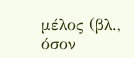μέλος (βλ., όσον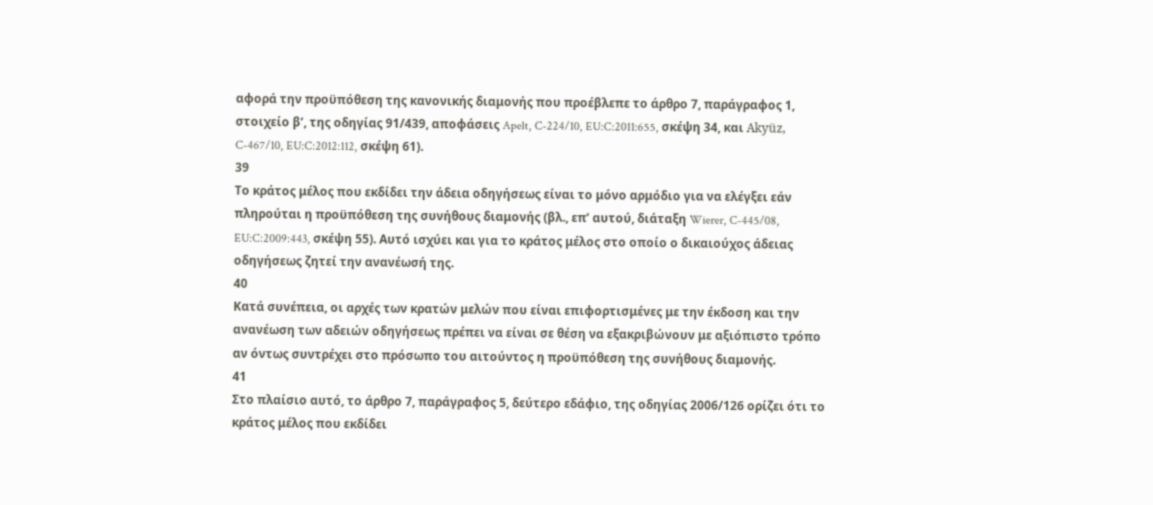αφορά την προϋπόθεση της κανονικής διαμονής που προέβλεπε το άρθρο 7, παράγραφος 1, στοιχείο βʹ, της οδηγίας 91/439, αποφάσεις Apelt, C‑224/10, EU:C:2011:655, σκέψη 34, και Akyüz, C‑467/10, EU:C:2012:112, σκέψη 61).
39
Το κράτος μέλος που εκδίδει την άδεια οδηγήσεως είναι το μόνο αρμόδιο για να ελέγξει εάν πληρούται η προϋπόθεση της συνήθους διαμονής (βλ., επ’ αυτού, διάταξη Wierer, C‑445/08, EU:C:2009:443, σκέψη 55). Αυτό ισχύει και για το κράτος μέλος στο οποίο ο δικαιούχος άδειας οδηγήσεως ζητεί την ανανέωσή της.
40
Κατά συνέπεια, οι αρχές των κρατών μελών που είναι επιφορτισμένες με την έκδοση και την ανανέωση των αδειών οδηγήσεως πρέπει να είναι σε θέση να εξακριβώνουν με αξιόπιστο τρόπο αν όντως συντρέχει στο πρόσωπο του αιτούντος η προϋπόθεση της συνήθους διαμονής.
41
Στο πλαίσιο αυτό, το άρθρο 7, παράγραφος 5, δεύτερο εδάφιο, της οδηγίας 2006/126 ορίζει ότι το κράτος μέλος που εκδίδει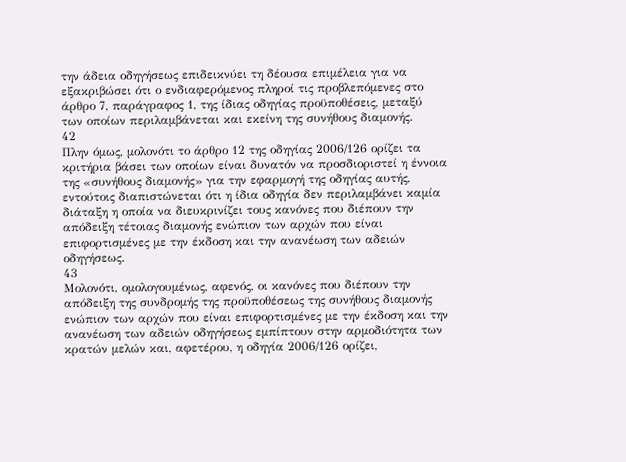την άδεια οδηγήσεως επιδεικνύει τη δέουσα επιμέλεια για να εξακριβώσει ότι ο ενδιαφερόμενος πληροί τις προβλεπόμενες στο άρθρο 7, παράγραφος 1, της ίδιας οδηγίας προϋποθέσεις, μεταξύ των οποίων περιλαμβάνεται και εκείνη της συνήθους διαμονής.
42
Πλην όμως, μολονότι το άρθρο 12 της οδηγίας 2006/126 ορίζει τα κριτήρια βάσει των οποίων είναι δυνατόν να προσδιοριστεί η έννοια της «συνήθους διαμονής» για την εφαρμογή της οδηγίας αυτής, εντούτοις διαπιστώνεται ότι η ίδια οδηγία δεν περιλαμβάνει καμία διάταξη η οποία να διευκρινίζει τους κανόνες που διέπουν την απόδειξη τέτοιας διαμονής ενώπιον των αρχών που είναι επιφορτισμένες με την έκδοση και την ανανέωση των αδειών οδηγήσεως.
43
Μολονότι, ομολογουμένως, αφενός, οι κανόνες που διέπουν την απόδειξη της συνδρομής της προϋποθέσεως της συνήθους διαμονής ενώπιον των αρχών που είναι επιφορτισμένες με την έκδοση και την ανανέωση των αδειών οδηγήσεως εμπίπτουν στην αρμοδιότητα των κρατών μελών και, αφετέρου, η οδηγία 2006/126 ορίζει,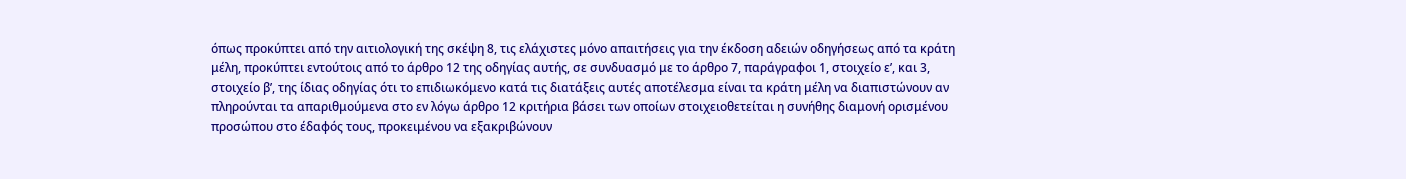όπως προκύπτει από την αιτιολογική της σκέψη 8, τις ελάχιστες μόνο απαιτήσεις για την έκδοση αδειών οδηγήσεως από τα κράτη μέλη, προκύπτει εντούτοις από το άρθρο 12 της οδηγίας αυτής, σε συνδυασμό με το άρθρο 7, παράγραφοι 1, στοιχείο εʹ, και 3, στοιχείο βʹ, της ίδιας οδηγίας ότι το επιδιωκόμενο κατά τις διατάξεις αυτές αποτέλεσμα είναι τα κράτη μέλη να διαπιστώνουν αν πληρούνται τα απαριθμούμενα στο εν λόγω άρθρο 12 κριτήρια βάσει των οποίων στοιχειοθετείται η συνήθης διαμονή ορισμένου προσώπου στο έδαφός τους, προκειμένου να εξακριβώνουν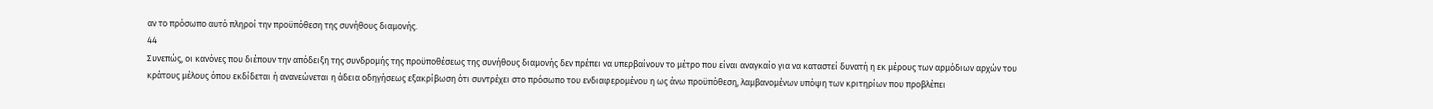αν το πρόσωπο αυτό πληροί την προϋπόθεση της συνήθους διαμονής.
44
Συνεπώς, οι κανόνες που διέπουν την απόδειξη της συνδρομής της προϋποθέσεως της συνήθους διαμονής δεν πρέπει να υπερβαίνουν το μέτρο που είναι αναγκαίο για να καταστεί δυνατή η εκ μέρους των αρμόδιων αρχών του κράτους μέλους όπου εκδίδεται ή ανανεώνεται η άδεια οδηγήσεως εξακρίβωση ότι συντρέχει στο πρόσωπο του ενδιαφερομένου η ως άνω προϋπόθεση, λαμβανομένων υπόψη των κριτηρίων που προβλέπει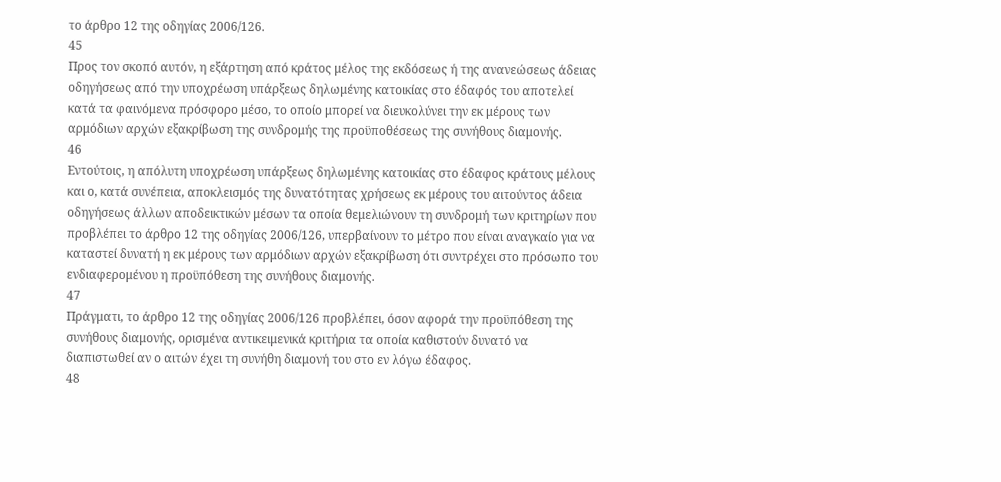το άρθρο 12 της οδηγίας 2006/126.
45
Προς τον σκοπό αυτόν, η εξάρτηση από κράτος μέλος της εκδόσεως ή της ανανεώσεως άδειας οδηγήσεως από την υποχρέωση υπάρξεως δηλωμένης κατοικίας στο έδαφός του αποτελεί κατά τα φαινόμενα πρόσφορο μέσο, το οποίο μπορεί να διευκολύνει την εκ μέρους των αρμόδιων αρχών εξακρίβωση της συνδρομής της προϋποθέσεως της συνήθους διαμονής.
46
Εντούτοις, η απόλυτη υποχρέωση υπάρξεως δηλωμένης κατοικίας στο έδαφος κράτους μέλους και ο, κατά συνέπεια, αποκλεισμός της δυνατότητας χρήσεως εκ μέρους του αιτούντος άδεια οδηγήσεως άλλων αποδεικτικών μέσων τα οποία θεμελιώνουν τη συνδρομή των κριτηρίων που προβλέπει το άρθρο 12 της οδηγίας 2006/126, υπερβαίνουν το μέτρο που είναι αναγκαίο για να καταστεί δυνατή η εκ μέρους των αρμόδιων αρχών εξακρίβωση ότι συντρέχει στο πρόσωπο του ενδιαφερομένου η προϋπόθεση της συνήθους διαμονής.
47
Πράγματι, το άρθρο 12 της οδηγίας 2006/126 προβλέπει, όσον αφορά την προϋπόθεση της συνήθους διαμονής, ορισμένα αντικειμενικά κριτήρια τα οποία καθιστούν δυνατό να διαπιστωθεί αν ο αιτών έχει τη συνήθη διαμονή του στο εν λόγω έδαφος.
48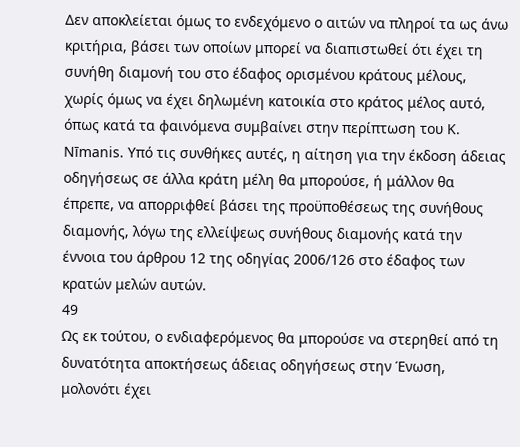Δεν αποκλείεται όμως το ενδεχόμενο ο αιτών να πληροί τα ως άνω κριτήρια, βάσει των οποίων μπορεί να διαπιστωθεί ότι έχει τη συνήθη διαμονή του στο έδαφος ορισμένου κράτους μέλους, χωρίς όμως να έχει δηλωμένη κατοικία στο κράτος μέλος αυτό, όπως κατά τα φαινόμενα συμβαίνει στην περίπτωση του K. Nīmanis. Υπό τις συνθήκες αυτές, η αίτηση για την έκδοση άδειας οδηγήσεως σε άλλα κράτη μέλη θα μπορούσε, ή μάλλον θα έπρεπε, να απορριφθεί βάσει της προϋποθέσεως της συνήθους διαμονής, λόγω της ελλείψεως συνήθους διαμονής κατά την έννοια του άρθρου 12 της οδηγίας 2006/126 στο έδαφος των κρατών μελών αυτών.
49
Ως εκ τούτου, ο ενδιαφερόμενος θα μπορούσε να στερηθεί από τη δυνατότητα αποκτήσεως άδειας οδηγήσεως στην Ένωση, μολονότι έχει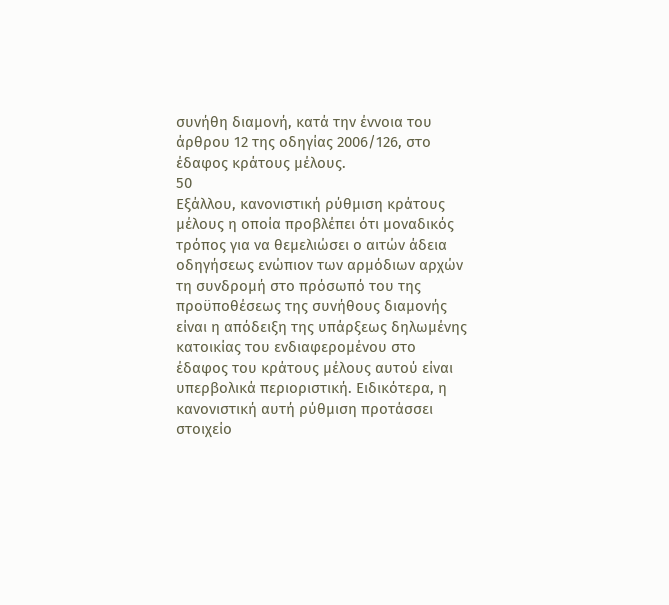συνήθη διαμονή, κατά την έννοια του άρθρου 12 της οδηγίας 2006/126, στο έδαφος κράτους μέλους.
50
Εξάλλου, κανονιστική ρύθμιση κράτους μέλους η οποία προβλέπει ότι μοναδικός τρόπος για να θεμελιώσει ο αιτών άδεια οδηγήσεως ενώπιον των αρμόδιων αρχών τη συνδρομή στο πρόσωπό του της προϋποθέσεως της συνήθους διαμονής είναι η απόδειξη της υπάρξεως δηλωμένης κατοικίας του ενδιαφερομένου στο έδαφος του κράτους μέλους αυτού είναι υπερβολικά περιοριστική. Ειδικότερα, η κανονιστική αυτή ρύθμιση προτάσσει στοιχείο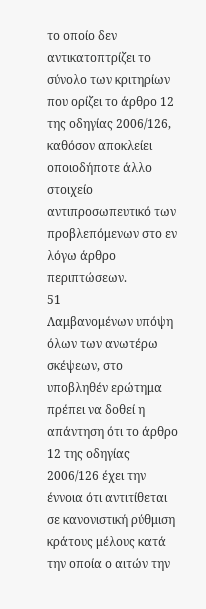το οποίο δεν αντικατοπτρίζει το σύνολο των κριτηρίων που ορίζει το άρθρο 12 της οδηγίας 2006/126, καθόσον αποκλείει οποιοδήποτε άλλο στοιχείο αντιπροσωπευτικό των προβλεπόμενων στο εν λόγω άρθρο περιπτώσεων.
51
Λαμβανομένων υπόψη όλων των ανωτέρω σκέψεων, στο υποβληθέν ερώτημα πρέπει να δοθεί η απάντηση ότι το άρθρο 12 της οδηγίας 2006/126 έχει την έννοια ότι αντιτίθεται σε κανονιστική ρύθμιση κράτους μέλους κατά την οποία ο αιτών την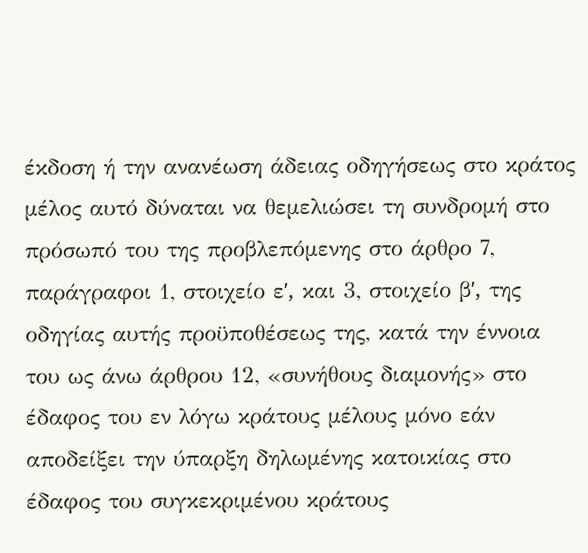έκδοση ή την ανανέωση άδειας οδηγήσεως στο κράτος μέλος αυτό δύναται να θεμελιώσει τη συνδρομή στο πρόσωπό του της προβλεπόμενης στο άρθρο 7, παράγραφοι 1, στοιχείο εʹ, και 3, στοιχείο βʹ, της οδηγίας αυτής προϋποθέσεως της, κατά την έννοια του ως άνω άρθρου 12, «συνήθους διαμονής» στο έδαφος του εν λόγω κράτους μέλους μόνο εάν αποδείξει την ύπαρξη δηλωμένης κατοικίας στο έδαφος του συγκεκριμένου κράτους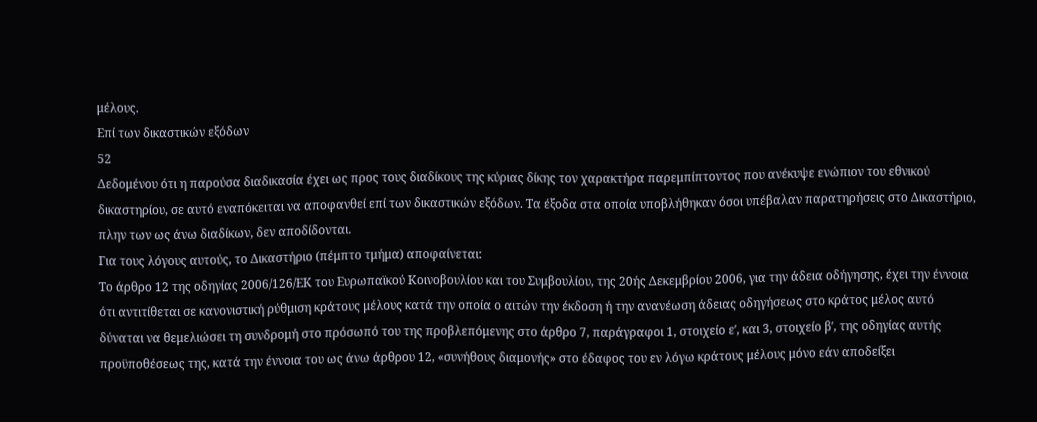μέλους.
Επί των δικαστικών εξόδων
52
Δεδομένου ότι η παρούσα διαδικασία έχει ως προς τους διαδίκους της κύριας δίκης τον χαρακτήρα παρεμπίπτοντος που ανέκυψε ενώπιον του εθνικού δικαστηρίου, σε αυτό εναπόκειται να αποφανθεί επί των δικαστικών εξόδων. Τα έξοδα στα οποία υποβλήθηκαν όσοι υπέβαλαν παρατηρήσεις στο Δικαστήριο, πλην των ως άνω διαδίκων, δεν αποδίδονται.
Για τους λόγους αυτούς, το Δικαστήριο (πέμπτο τμήμα) αποφαίνεται:
Το άρθρο 12 της οδηγίας 2006/126/ΕΚ του Ευρωπαϊκού Κοινοβουλίου και του Συμβουλίου, της 20ής Δεκεμβρίου 2006, για την άδεια οδήγησης, έχει την έννοια ότι αντιτίθεται σε κανονιστική ρύθμιση κράτους μέλους κατά την οποία ο αιτών την έκδοση ή την ανανέωση άδειας οδηγήσεως στο κράτος μέλος αυτό δύναται να θεμελιώσει τη συνδρομή στο πρόσωπό του της προβλεπόμενης στο άρθρο 7, παράγραφοι 1, στοιχείο εʹ, και 3, στοιχείο βʹ, της οδηγίας αυτής προϋποθέσεως της, κατά την έννοια του ως άνω άρθρου 12, «συνήθους διαμονής» στο έδαφος του εν λόγω κράτους μέλους μόνο εάν αποδείξει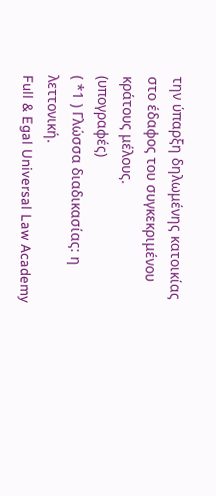την ύπαρξη δηλωμένης κατοικίας στο έδαφος του συγκεκριμένου κράτους μέλους.
(υπογραφές)
( *1 ) Γλώσσα διαδικασίας: η λεττονική.
Full & Egal Universal Law Academy